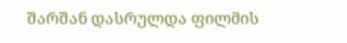შარშან დასრულდა ფილმის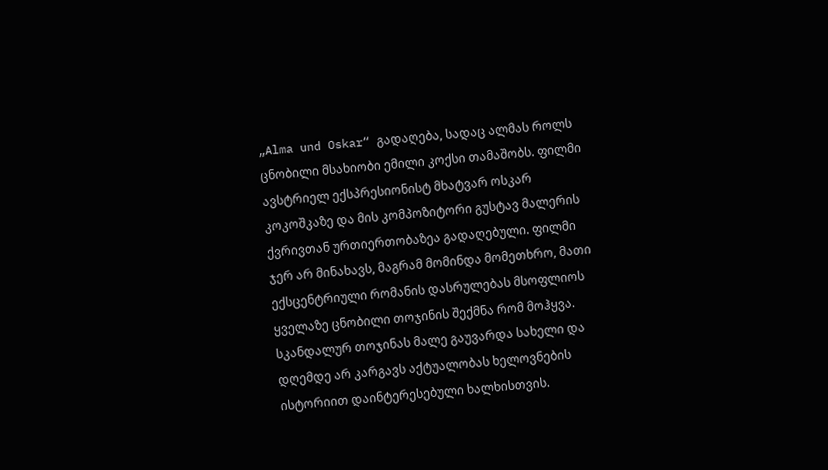„Alma und Oskar“ გადაღება, სადაც ალმას როლს ცნობილი მსახიობი ემილი კოქსი თამაშობს. ფილმი ავსტრიელ ექსპრესიონისტ მხატვარ ოსკარ კოკოშკაზე და მის კომპოზიტორი გუსტავ მალერის ქვრივთან ურთიერთობაზეა გადაღებული. ფილმი ჯერ არ მინახავს, მაგრამ მომინდა მომეთხრო, მათი ექსცენტრიული რომანის დასრულებას მსოფლიოს ყველაზე ცნობილი თოჯინის შექმნა რომ მოჰყვა. სკანდალურ თოჯინას მალე გაუვარდა სახელი და დღემდე არ კარგავს აქტუალობას ხელოვნების ისტორიით დაინტერესებული ხალხისთვის.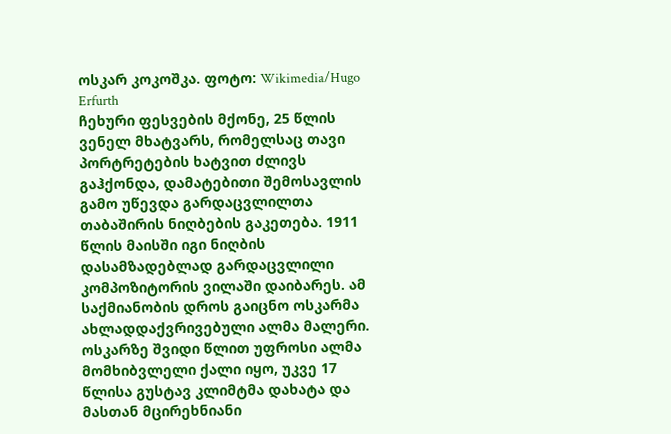ოსკარ კოკოშკა. ფოტო: Wikimedia/Hugo Erfurth
ჩეხური ფესვების მქონე, 25 წლის ვენელ მხატვარს, რომელსაც თავი პორტრეტების ხატვით ძლივს გაჰქონდა, დამატებითი შემოსავლის გამო უწევდა გარდაცვლილთა თაბაშირის ნიღბების გაკეთება. 1911 წლის მაისში იგი ნიღბის დასამზადებლად გარდაცვლილი კომპოზიტორის ვილაში დაიბარეს. ამ საქმიანობის დროს გაიცნო ოსკარმა ახლადდაქვრივებული ალმა მალერი. ოსკარზე შვიდი წლით უფროსი ალმა მომხიბვლელი ქალი იყო, უკვე 17 წლისა გუსტავ კლიმტმა დახატა და მასთან მცირეხნიანი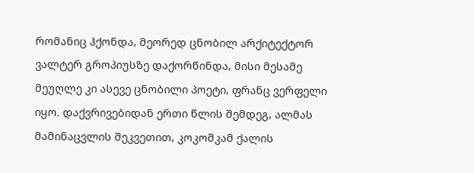რომანიც ჰქონდა, მეორედ ცნობილ არქიტექტორ ვალტერ გროპიუსზე დაქორწინდა, მისი მესამე მეუღლე კი ასევე ცნობილი პოეტი, ფრანც ვერფელი იყო. დაქვრივებიდან ერთი წლის შემდეგ, ალმას მამინაცვლის შეკვეთით, კოკოშკამ ქალის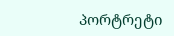პორტრეტი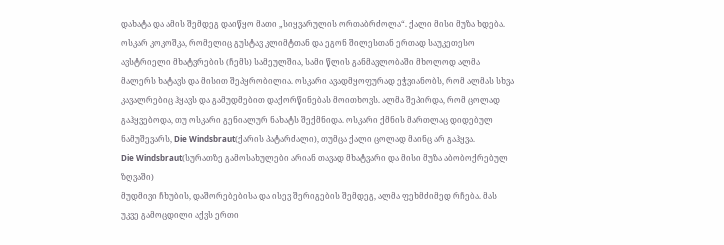დახატა და ამის შემდეგ დაიწყო მათი „სიყვარულის ორთაბრძოლა“. ქალი მისი მუზა ხდება. ოსკარ კოკოშკა, რომელიც გუსტავ კლიმტთან და ეგონ შილესთან ერთად საუკეთესო ავსტრიელი მხატვრების (ჩემს) სამეულშია, სამი წლის განმავლობაში მხოლოდ ალმა მალერს ხატავს და მისით შეპყრობილია. ოსკარი ავადმყოფურად ეჭვიანობს, რომ ალმას სხვა კავალრებიც ჰყავს და გამუდმებით დაქორწინებას მოითხოვს. ალმა შეპირდა, რომ ცოლად გაჰყვებოდა, თუ ოსკარი გენიალურ ნახატს შექმნიდა. ოსკარი ქმნის მართლაც დიდებულ ნამუშევარს, Die Windsbraut(ქარის პატარძალი), თუმცა ქალი ცოლად მაინც არ გაჰყვა.
Die Windsbraut(სურათზე გამოსახულები არიან თავად მხატვარი და მისი მუზა აბობოქრებულ ზღვაში)
მუდმივი ჩხუბის, დაშორებებისა და ისევ შერიგების შემდეგ, ალმა ფეხმძიმედ რჩება. მას უკვე გამოცდილი აქვს ერთი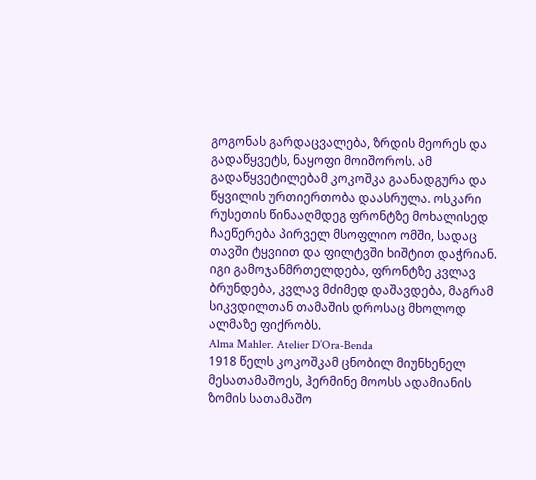გოგონას გარდაცვალება, ზრდის მეორეს და გადაწყვეტს, ნაყოფი მოიშოროს. ამ გადაწყვეტილებამ კოკოშკა გაანადგურა და წყვილის ურთიერთობა დაასრულა. ოსკარი რუსეთის წინააღმდეგ ფრონტზე მოხალისედ ჩაეწერება პირველ მსოფლიო ომში, სადაც თავში ტყვიით და ფილტვში ხიშტით დაჭრიან. იგი გამოჯანმრთელდება, ფრონტზე კვლავ ბრუნდება, კვლავ მძიმედ დაშავდება, მაგრამ სიკვდილთან თამაშის დროსაც მხოლოდ ალმაზე ფიქრობს.
Alma Mahler. Atelier D’Ora-Benda
1918 წელს კოკოშკამ ცნობილ მიუნხენელ მესათამაშოეს, ჰერმინე მოოსს ადამიანის ზომის სათამაშო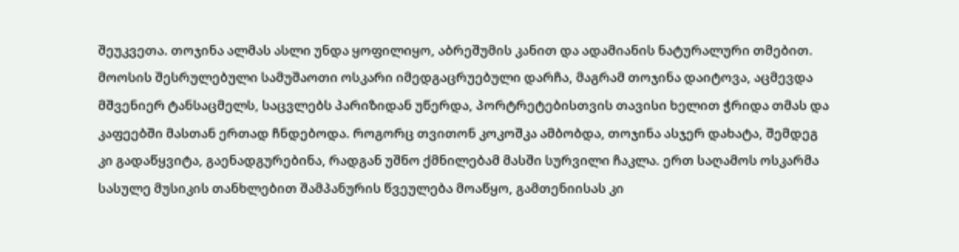შეუკვეთა. თოჯინა ალმას ასლი უნდა ყოფილიყო, აბრეშუმის კანით და ადამიანის ნატურალური თმებით. მოოსის შესრულებული სამუშაოთი ოსკარი იმედგაცრუებული დარჩა, მაგრამ თოჯინა დაიტოვა, აცმევდა მშვენიერ ტანსაცმელს, საცვლებს პარიზიდან უწერდა, პორტრეტებისთვის თავისი ხელით ჭრიდა თმას და კაფეებში მასთან ერთად ჩნდებოდა. როგორც თვითონ კოკოშკა ამბობდა, თოჯინა ასჯერ დახატა, შემდეგ კი გადაწყვიტა, გაენადგურებინა, რადგან უშნო ქმნილებამ მასში სურვილი ჩაკლა. ერთ საღამოს ოსკარმა სასულე მუსიკის თანხლებით შამპანურის წვეულება მოაწყო, გამთენიისას კი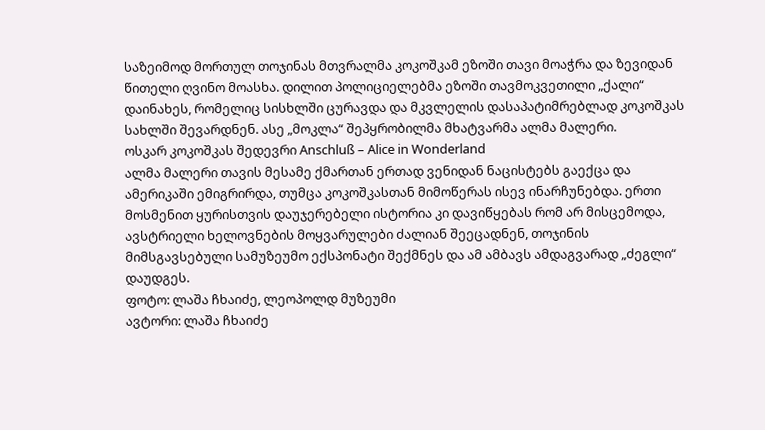საზეიმოდ მორთულ თოჯინას მთვრალმა კოკოშკამ ეზოში თავი მოაჭრა და ზევიდან წითელი ღვინო მოასხა. დილით პოლიციელებმა ეზოში თავმოკვეთილი „ქალი“ დაინახეს, რომელიც სისხლში ცურავდა და მკვლელის დასაპატიმრებლად კოკოშკას სახლში შევარდნენ. ასე „მოკლა“ შეპყრობილმა მხატვარმა ალმა მალერი.
ოსკარ კოკოშკას შედევრი Anschluß – Alice in Wonderland
ალმა მალერი თავის მესამე ქმართან ერთად ვენიდან ნაცისტებს გაექცა და ამერიკაში ემიგრირდა, თუმცა კოკოშკასთან მიმოწერას ისევ ინარჩუნებდა. ერთი მოსმენით ყურისთვის დაუჯერებელი ისტორია კი დავიწყებას რომ არ მისცემოდა, ავსტრიელი ხელოვნების მოყვარულები ძალიან შეეცადნენ, თოჯინის მიმსგავსებული სამუზეუმო ექსპონატი შექმნეს და ამ ამბავს ამდაგვარად „ძეგლი“ დაუდგეს.
ფოტო: ლაშა ჩხაიძე, ლეოპოლდ მუზეუმი
ავტორი: ლაშა ჩხაიძე